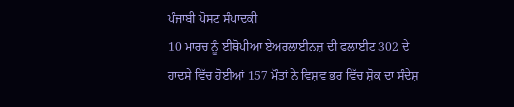ਪੰਜਾਬੀ ਪੋਸਟ ਸੰਪਾਦਕੀ
10 ਮਾਰਚ ਨੂੰ ਈਥੋਪੀਆ ਏਅਰਲਾਈਨਜ਼ ਦੀ ਫਲਾਈਟ 302 ਦੇ ਹਾਦਸੇ ਵਿੱਚ ਹੋਈਆਂ 157 ਮੌਤਾਂ ਨੇ ਵਿਸ਼ਵ ਭਰ ਵਿੱਚ ਸ਼ੋਕ ਦਾ ਸੰਦੇਸ਼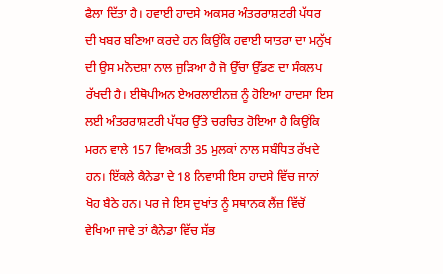ਫੈਲਾ ਦਿੱਤਾ ਹੈ। ਹਵਾਈ ਹਾਦਸੇ ਅਕਸਰ ਅੰਤਰਰਾਸ਼ਟਰੀ ਪੱਧਰ ਦੀ ਖਬਰ ਬਣਿਆ ਕਰਦੇ ਹਨ ਕਿਉਂਕਿ ਹਵਾਈ ਯਾਤਰਾ ਦਾ ਮਨੁੱਖ ਦੀ ਉਸ ਮਨੋਦਸ਼ਾ ਨਾਲ ਜੁੜਿਆ ਹੈ ਜੋ ਉੱਚਾ ਉੱਡਣ ਦਾ ਸੰਕਲਪ ਰੱਖਦੀ ਹੈ। ਈਥੋਪੀਅਨ ਏਅਰਲਾਈਨਜ਼ ਨੂੰ ਹੋਇਆ ਹਾਦਸਾ ਇਸ ਲਈ ਅੰਤਰਰਾਸ਼ਟਰੀ ਪੱਧਰ ਉੱਤੇ ਚਰਚਿਤ ਹੋਇਆ ਹੈ ਕਿਉਂਕਿ ਮਰਨ ਵਾਲੇ 157 ਵਿਅਕਤੀ 35 ਮੁਲਕਾਂ ਨਾਲ ਸਬੰਧਿਤ ਰੱਖਦੇ ਹਨ। ਇੱਕਲੇ ਕੈਨੇਡਾ ਦੇ 18 ਨਿਵਾਸੀ ਇਸ ਹਾਦਸੇ ਵਿੱਚ ਜਾਨਾਂ ਖੋਹ ਬੈਠੇ ਹਨ। ਪਰ ਜੇ ਇਸ ਦੁਖਾਂਤ ਨੂੰ ਸਥਾਨਕ ਲੈਂਜ਼ ਵਿੱਚੋਂ ਵੇਖਿਆ ਜਾਵੇ ਤਾਂ ਕੈਨੇਡਾ ਵਿੱਚ ਸੱਭ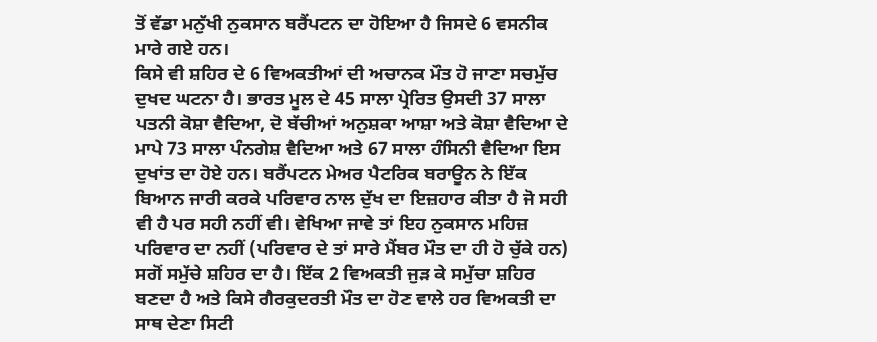ਤੋਂ ਵੱਡਾ ਮਨੁੱਖੀ ਨੁਕਸਾਨ ਬਰੈਂਪਟਨ ਦਾ ਹੋਇਆ ਹੈ ਜਿਸਦੇ 6 ਵਸਨੀਕ ਮਾਰੇ ਗਏ ਹਨ।
ਕਿਸੇ ਵੀ ਸ਼ਹਿਰ ਦੇ 6 ਵਿਅਕਤੀਆਂ ਦੀ ਅਚਾਨਕ ਮੌਤ ਹੋ ਜਾਣਾ ਸਚਮੁੱਚ ਦੁਖਦ ਘਟਨਾ ਹੈ। ਭਾਰਤ ਮੂਲ ਦੇ 45 ਸਾਲਾ ਪ੍ਰੇਰਿਤ ਉਸਦੀ 37 ਸਾਲਾ ਪਤਨੀ ਕੋਸ਼ਾ ਵੈਦਿਆ, ਦੋ ਬੱਚੀਆਂ ਅਨੁਸ਼ਕਾ ਆਸ਼ਾ ਅਤੇ ਕੋਸ਼ਾ ਵੈਦਿਆ ਦੇ ਮਾਪੇ 73 ਸਾਲਾ ਪੰਨਗੇਸ਼ ਵੈਦਿਆ ਅਤੇ 67 ਸਾਲਾ ਹੰਸਿਨੀ ਵੈਦਿਆ ਇਸ ਦੁਖਾਂਤ ਦਾ ਹੋਏ ਹਨ। ਬਰੈਂਪਟਨ ਮੇਅਰ ਪੈਟਰਿਕ ਬਰਾਊਨ ਨੇ ਇੱਕ ਬਿਆਨ ਜਾਰੀ ਕਰਕੇ ਪਰਿਵਾਰ ਨਾਲ ਦੁੱਖ ਦਾ ਇਜ਼ਹਾਰ ਕੀਤਾ ਹੈ ਜੋ ਸਹੀ ਵੀ ਹੈ ਪਰ ਸਹੀ ਨਹੀਂ ਵੀ। ਵੇਖਿਆ ਜਾਵੇ ਤਾਂ ਇਹ ਨੁਕਸਾਨ ਮਹਿਜ਼ ਪਰਿਵਾਰ ਦਾ ਨਹੀਂ (ਪਰਿਵਾਰ ਦੇ ਤਾਂ ਸਾਰੇ ਮੈਂਬਰ ਮੌਤ ਦਾ ਹੀ ਹੋ ਚੁੱਕੇ ਹਨ) ਸਗੋਂ ਸਮੁੱਚੇ ਸ਼ਹਿਰ ਦਾ ਹੈ। ਇੱਕ 2 ਵਿਅਕਤੀ ਜੁੜ ਕੇ ਸਮੁੱਚਾ ਸ਼ਹਿਰ ਬਣਦਾ ਹੈ ਅਤੇ ਕਿਸੇ ਗੈਰਕੁਦਰਤੀ ਮੌਤ ਦਾ ਹੋਣ ਵਾਲੇ ਹਰ ਵਿਅਕਤੀ ਦਾ ਸਾਥ ਦੇਣਾ ਸਿਟੀ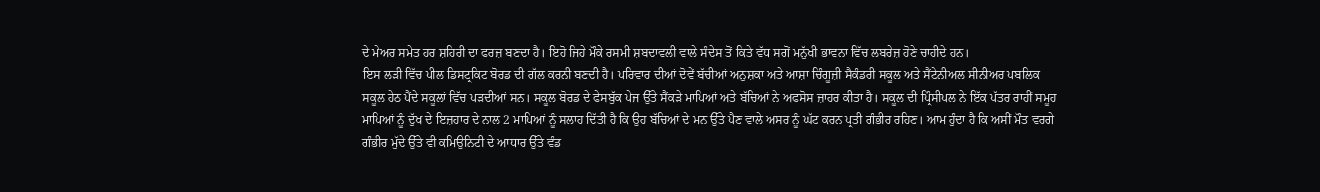ਦੇ ਮੇਅਰ ਸਮੇਤ ਹਰ ਸ਼ਹਿਰੀ ਦਾ ਫਰਜ਼ ਬਣਦਾ ਹੈ। ਇਹੋ ਜਿਹੇ ਮੌਕੇ ਰਸਮੀ ਸ਼ਬਦਾਵਲੀ ਵਾਲੇ ਸੰਦੇਸ ਤੋਂ ਕਿਤੇ ਵੱਧ ਸਗੋਂ ਮਨੁੱਖੀ ਭਾਵਨਾ ਵਿੱਚ ਲਬਰੇਜ਼ ਹੋਣੇ ਚਾਹੀਦੇ ਹਨ।
ਇਸ ਲੜੀ ਵਿੱਚ ਪੀਲ ਡਿਸਟ੍ਰਕਿਟ ਬੋਰਡ ਦੀ ਗੱਲ ਕਰਨੀ ਬਣਦੀ ਹੈ। ਪਰਿਵਾਰ ਦੀਆਂ ਦੋਵੇਂ ਬੱਚੀਆਂ ਅਨੁਸ਼ਕਾ ਅਤੇ ਆਸ਼ਾ ਚਿੰਗੂਜ਼ੀ ਸੈਕੰਡਰੀ ਸਕੂਲ ਅਤੇ ਸੈਂਟੇਨੀਅਲ ਸੀਨੀਅਰ ਪਬਲਿਕ ਸਕੂਲ ਹੇਠ ਪੈਂਦੇ ਸਕੂਲਾਂ ਵਿੱਚ ਪੜਦੀਆਂ ਸਨ। ਸਕੂਲ ਬੋਰਡ ਦੇ ਫੇਸਬੁੱਕ ਪੇਜ ਉੱਤੇ ਸੈਂਕੜੇ ਮਾਪਿਆਂ ਅਤੇ ਬੱਚਿਆਂ ਨੇ ਅਫਸੋਸ ਜ਼ਾਹਰ ਕੀਤਾ ਹੈ। ਸਕੂਲ ਦੀ ਪ੍ਰਿੰਸੀਪਲ ਨੇ ਇੱਕ ਪੱਤਰ ਰਾਹੀਂ ਸਮੂਹ ਮਾਪਿਆਂ ਨੂੰ ਦੁੱਖ ਦੇ ਇਜ਼ਹਾਰ ਦੇ ਨਾਲ 2 ਮਾਪਿਆਂ ਨੂੰ ਸਲਾਹ ਦਿੱਤੀ ਹੈ ਕਿ ਉਹ ਬੱਚਿਆਂ ਦੇ ਮਨ ਉੱਤੇ ਪੈਣ ਵਾਲੇ ਅਸਰ ਨੂੰ ਘੱਟ ਕਰਨ ਪ੍ਰਤੀ ਗੰਭੀਰ ਰਹਿਣ। ਆਮ ਹੁੰਦਾ ਹੈ ਕਿ ਅਸੀਂ ਮੌਤ ਵਰਗੇ ਗੰਭੀਰ ਮੁੱਦੇ ਉੱਤੇ ਵੀ ਕਮਿਉਨਿਟੀ ਦੇ ਆਧਾਰ ਉੱਤੇ ਵੰਡ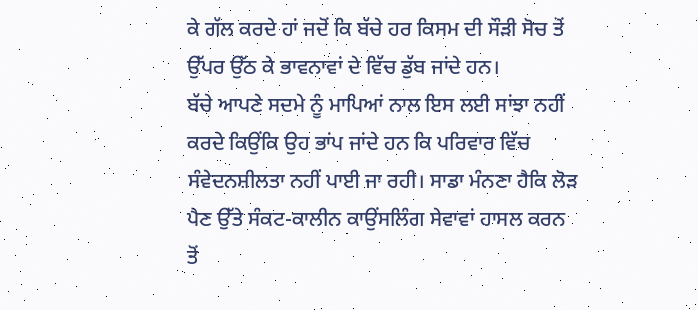ਕੇ ਗੱਲ ਕਰਦੇ ਹਾਂ ਜਦੋਂ ਕਿ ਬੱਚੇ ਹਰ ਕਿਸਮ ਦੀ ਸੌੜੀ ਸੋਚ ਤੋਂ ਉੱਪਰ ਉੱਠ ਕੇ ਭਾਵਨਾਵਾਂ ਦੇ ਵਿੱਚ ਡੁੱਬ ਜਾਂਦੇ ਹਨ।
ਬੱਚੇ ਆਪਣੇ ਸਦਮੇ ਨੂੰ ਮਾਪਿਆਂ ਨਾਲ ਇਸ ਲਈ ਸਾਂਝਾ ਨਹੀਂ ਕਰਦੇ ਕਿਉਂਕਿ ਉਹ ਭਾਂਪ ਜਾਂਦੇ ਹਨ ਕਿ ਪਰਿਵਾਰ ਵਿੱਚ ਸੰਵੇਦਨਸ਼ੀਲਤਾ ਨਹੀਂ ਪਾਈ ਜਾ ਰਹੀ। ਸਾਡਾ ਮੰਨਣਾ ਹੈਕਿ ਲੋੜ ਪੈਣ ਉੱਤੇ ਸੰਕਟ-ਕਾਲੀਨ ਕਾਉਂਸਲਿੰਗ ਸੇਵਾਵਾਂ ਹਾਸਲ ਕਰਨ ਤੋਂ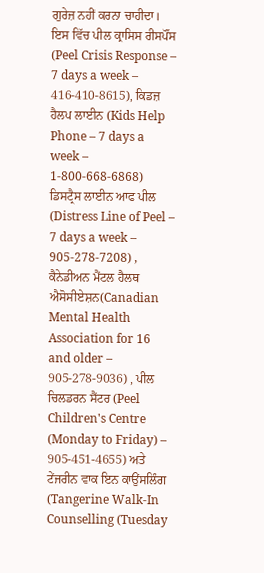ਗੁਰੇਜ਼ ਨਹੀਂ ਕਰਨਾ ਚਾਹੀਦਾ। ਇਸ ਵਿੱਚ ਪੀਲ ਕ੍ਰਾਸਿਸ ਰੀਸਪੌਂਸ (Peel Crisis Response – 7 days a week – 416-410-8615), ਕਿਡਜ਼ ਹੈਲਪ ਲਾਈਨ (Kids Help Phone – 7 days a week – 1-800-668-6868) ਡਿਸਟ੍ਰੈਸ ਲਾਈਨ ਆਫ ਪੀਲ (Distress Line of Peel – 7 days a week – 905-278-7208) , ਕੈਨੇਡੀਅਨ ਮੈਂਟਲ ਹੈਲਥ ਐਸੋਸੀਏਸ਼ਨ(Canadian Mental Health Association for 16 and older – 905-278-9036) , ਪੀਲ ਚਿਲਡਰਨ ਸੈਂਟਰ (Peel Children's Centre (Monday to Friday) – 905-451-4655) ਅਤੇ ਟੇਂਜਰੀਨ ਵਾਕ ਇਨ ਕਾਉਂਸਲਿੰਗ (Tangerine Walk-In Counselling (Tuesday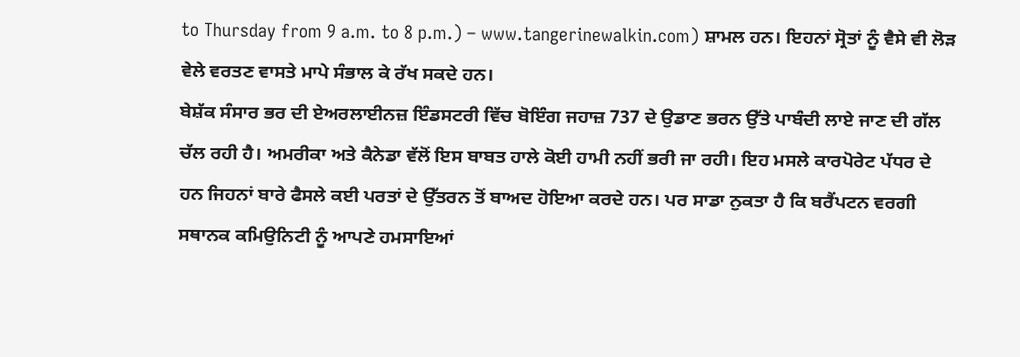to Thursday from 9 a.m. to 8 p.m.) – www.tangerinewalkin.com) ਸ਼ਾਮਲ ਹਨ। ਇਹਨਾਂ ਸ੍ਰੋਤਾਂ ਨੂੰ ਵੈਸੇ ਵੀ ਲੋੜ ਵੇਲੇ ਵਰਤਣ ਵਾਸਤੇ ਮਾਪੇ ਸੰਭਾਲ ਕੇ ਰੱਖ ਸਕਦੇ ਹਨ।
ਬੇਸ਼ੱਕ ਸੰਸਾਰ ਭਰ ਦੀ ਏਅਰਲਾਈਨਜ਼ ਇੰਡਸਟਰੀ ਵਿੱਚ ਬੋਇੰਗ ਜਹਾਜ਼ 737 ਦੇ ਉਡਾਣ ਭਰਨ ਉੱਤੇ ਪਾਬੰਦੀ ਲਾਏ ਜਾਣ ਦੀ ਗੱਲ ਚੱਲ ਰਹੀ ਹੈ। ਅਮਰੀਕਾ ਅਤੇ ਕੈਨੇਡਾ ਵੱਲੋਂ ਇਸ ਬਾਬਤ ਹਾਲੇ ਕੋਈ ਹਾਮੀ ਨਹੀਂ ਭਰੀ ਜਾ ਰਹੀ। ਇਹ ਮਸਲੇ ਕਾਰਪੋਰੇਟ ਪੱਧਰ ਦੇ ਹਨ ਜਿਹਨਾਂ ਬਾਰੇ ਫੈਸਲੇ ਕਈ ਪਰਤਾਂ ਦੇ ਉੱਤਰਨ ਤੋਂ ਬਾਅਦ ਹੋਇਆ ਕਰਦੇ ਹਨ। ਪਰ ਸਾਡਾ ਨੁਕਤਾ ਹੈ ਕਿ ਬਰੈਂਪਟਨ ਵਰਗੀ ਸਥਾਨਕ ਕਮਿਉਨਿਟੀ ਨੂੰ ਆਪਣੇ ਹਮਸਾਇਆਂ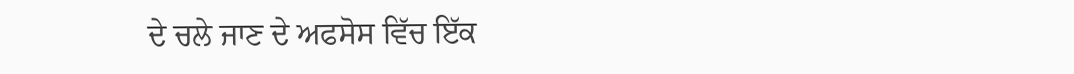ਦੇ ਚਲੇ ਜਾਣ ਦੇ ਅਫਸੋਸ ਵਿੱਚ ਇੱਕ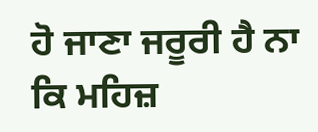ਹੋ ਜਾਣਾ ਜਰੂਰੀ ਹੈ ਨਾ ਕਿ ਮਹਿਜ਼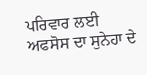ਪਰਿਵਾਰ ਲਈ ਅਫਸੋਸ ਦਾ ਸੁਨੇਹਾ ਦੇ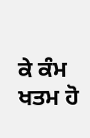ਕੇ ਕੰਮ ਖਤਮ ਹੋ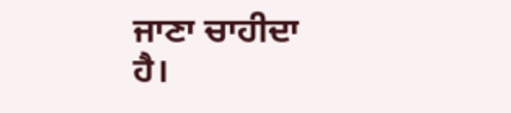ਜਾਣਾ ਚਾਹੀਦਾ ਹੈ।